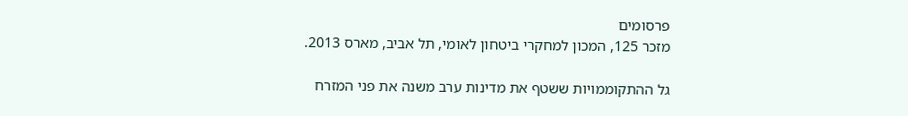פרסומים
מזכר 125, המכון למחקרי ביטחון לאומי, תל אביב, מארס 2013.

גל ההתקוממויות ששטף את מדינות ערב משנה את פני המזרח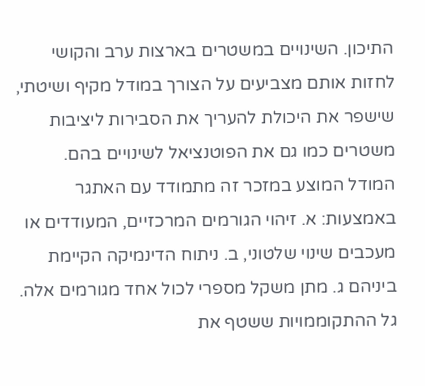התיכון. השינויים במשטרים בארצות ערב והקושי לחזות אותם מצביעים על הצורך במודל מקיף ושיטתי, שישפר את היכולת להעריך את הסבירות ליציבות משטרים כמו גם את הפוטנציאל לשינויים בהם. המודל המוצע במזכר זה מתמודד עם האתגר באמצעות: א. זיהוי הגורמים המרכזיים, המעודדים או מעכבים שינוי שלטוני, ב. ניתוח הדינמיקה הקיימת ביניהם ג. מתן משקל מספרי לכול אחד מגורמים אלה.
גל ההתקוממויות ששטף את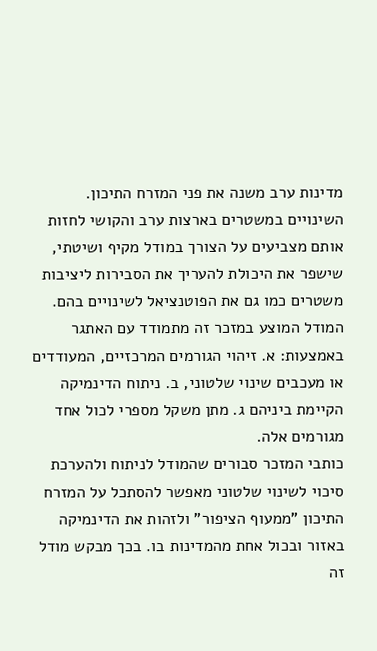מדינות ערב משנה את פני המזרח התיכון. השינויים במשטרים בארצות ערב והקושי לחזות אותם מצביעים על הצורך במודל מקיף ושיטתי, שישפר את היכולת להעריך את הסבירות ליציבות משטרים כמו גם את הפוטנציאל לשינויים בהם. המודל המוצע במזכר זה מתמודד עם האתגר באמצעות: א. זיהוי הגורמים המרכזיים, המעודדים או מעכבים שינוי שלטוני, ב. ניתוח הדינמיקה הקיימת ביניהם ג. מתן משקל מספרי לכול אחד מגורמים אלה.
כותבי המזכר סבורים שהמודל לניתוח ולהערכת סיכוי לשינוי שלטוני מאפשר להסתכל על המזרח התיכון "ממעוף הציפור" ולזהות את הדינמיקה באזור ובכול אחת מהמדינות בו. בכך מבקש מודל זה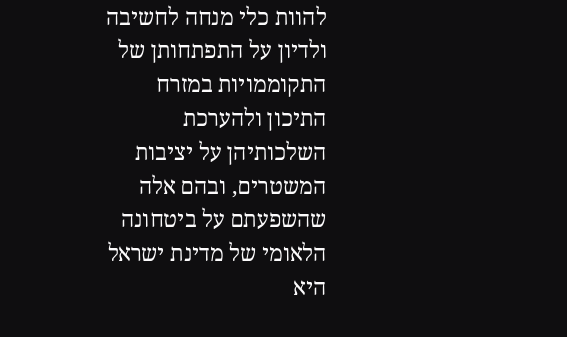להוות כלי מנחה לחשיבה ולדיון על התפתחותן של התקוממויות במזרח התיכון ולהערכת השלכותיהן על יציבות המשטרים, ובהם אלה שהשפעתם על ביטחונה הלאומי של מדינת ישראל היא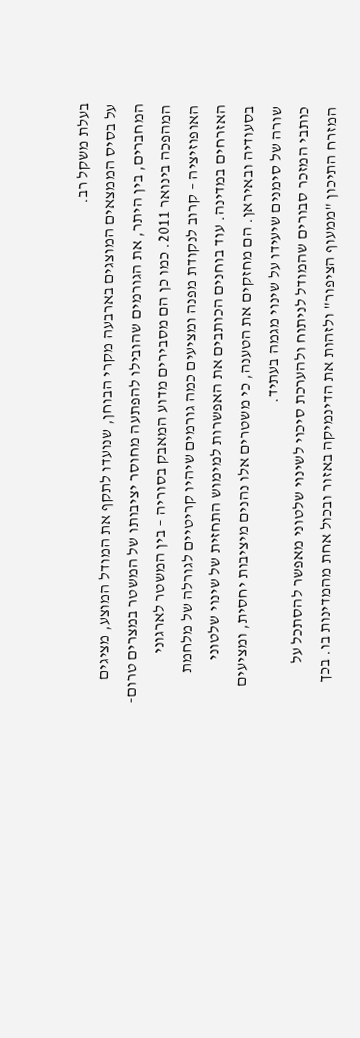בעלת משקל רב.
על בסיס הממצאים המוצגים בארבעה מקרי הבוחן, שנועדו לתקף את המודל המוצע, מציגים המחברים, בין היתר, את הגורמים שהובילו להפתעה מחוסר יציבותו של המשטר במצרים טרום-המהפכה בינואר 2011. כמו כן הם מסבירים מדוע המאבק בסוריה – בין המשטר לארגוני האופוזיציה – קרוב לנקודת מפנה ומציעים כמה גורמים שיהיו קריטיים לגורלה של מלחמת האזרחים במדינה. עוד בוחנים הכותבים את האפשרות למימוש התחזית של שינוי שלטוני בסעודיה ובאיראן. הם מחזקים את הטענה, כי משטרים אלו נהנים מיציבות יחסית, ומציעים שורה של סימנים שיעידו על שינוי מגמה בעתיד.
כותבי המזכר סבורים שהמודל לניתוח ולהערכת סיכוי לשינוי שלטוני מאפשר להסתכל על המזרח התיכון "ממעוף הציפור" ולזהות את הדינמיקה באזור ובכול אחת מהמדינות בו. בכך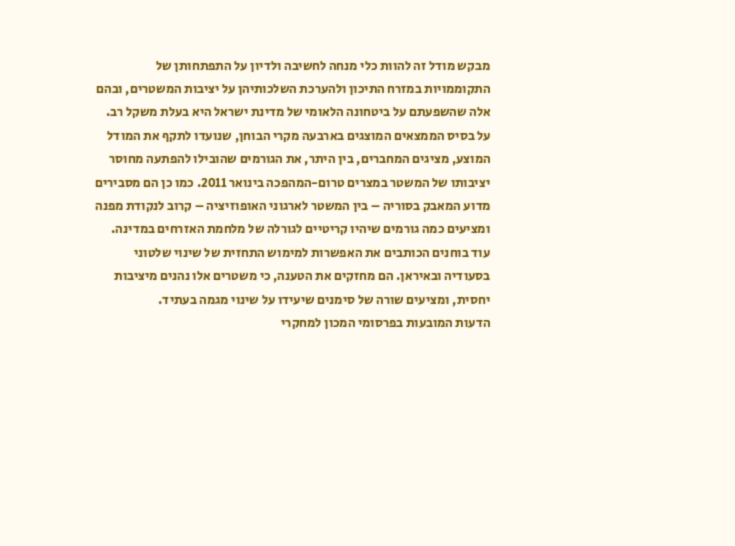מבקש מודל זה להוות כלי מנחה לחשיבה ולדיון על התפתחותן של התקוממויות במזרח התיכון ולהערכת השלכותיהן על יציבות המשטרים, ובהם אלה שהשפעתם על ביטחונה הלאומי של מדינת ישראל היא בעלת משקל רב.
על בסיס הממצאים המוצגים בארבעה מקרי הבוחן, שנועדו לתקף את המודל המוצע, מציגים המחברים, בין היתר, את הגורמים שהובילו להפתעה מחוסר יציבותו של המשטר במצרים טרום-המהפכה בינואר 2011. כמו כן הם מסבירים מדוע המאבק בסוריה – בין המשטר לארגוני האופוזיציה – קרוב לנקודת מפנה ומציעים כמה גורמים שיהיו קריטיים לגורלה של מלחמת האזרחים במדינה. עוד בוחנים הכותבים את האפשרות למימוש התחזית של שינוי שלטוני בסעודיה ובאיראן. הם מחזקים את הטענה, כי משטרים אלו נהנים מיציבות יחסית, ומציעים שורה של סימנים שיעידו על שינוי מגמה בעתיד.
הדעות המובעות בפרסומי המכון למחקרי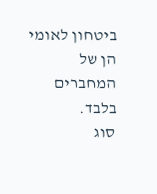ביטחון לאומי הן של המחברים בלבד.
סוג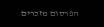הפרסום מזכרים